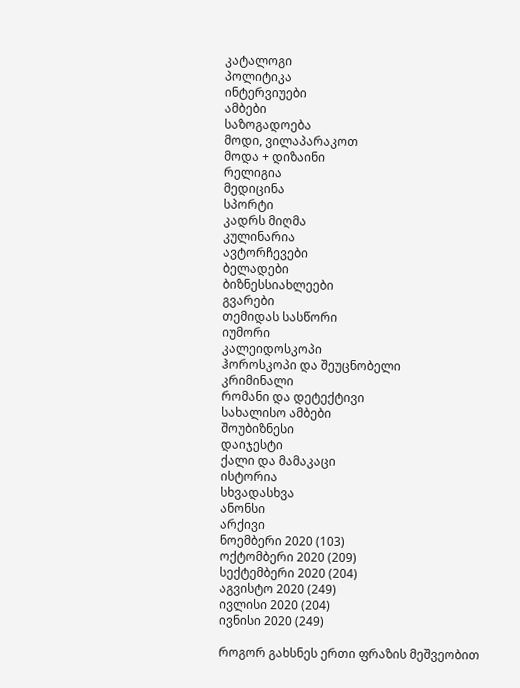კატალოგი
პოლიტიკა
ინტერვიუები
ამბები
საზოგადოება
მოდი, ვილაპარაკოთ
მოდა + დიზაინი
რელიგია
მედიცინა
სპორტი
კადრს მიღმა
კულინარია
ავტორჩევები
ბელადები
ბიზნესსიახლეები
გვარები
თემიდას სასწორი
იუმორი
კალეიდოსკოპი
ჰოროსკოპი და შეუცნობელი
კრიმინალი
რომანი და დეტექტივი
სახალისო ამბები
შოუბიზნესი
დაიჯესტი
ქალი და მამაკაცი
ისტორია
სხვადასხვა
ანონსი
არქივი
ნოემბერი 2020 (103)
ოქტომბერი 2020 (209)
სექტემბერი 2020 (204)
აგვისტო 2020 (249)
ივლისი 2020 (204)
ივნისი 2020 (249)

როგორ გახსნეს ერთი ფრაზის მეშვეობით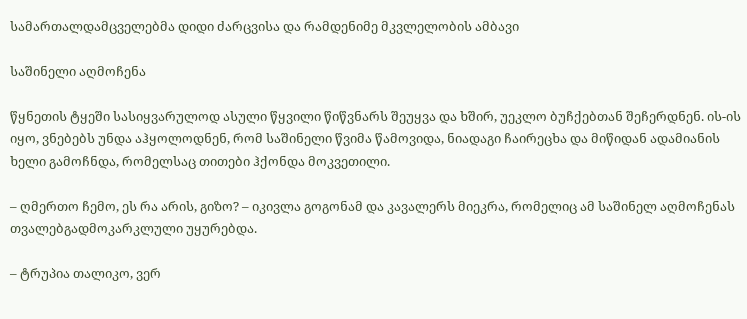სამართალდამცველებმა დიდი ძარცვისა და რამდენიმე მკვლელობის ამბავი

საშინელი აღმოჩენა

წყნეთის ტყეში სასიყვარულოდ ასული წყვილი წიწვნარს შეუყვა და ხშირ, უეკლო ბუჩქებთან შეჩერდნენ. ის-ის იყო, ვნებებს უნდა აჰყოლოდნენ, რომ საშინელი წვიმა წამოვიდა, ნიადაგი ჩაირეცხა და მიწიდან ადამიანის ხელი გამოჩნდა, რომელსაც თითები ჰქონდა მოკვეთილი.

– ღმერთო ჩემო, ეს რა არის, გიზო? – იკივლა გოგონამ და კავალერს მიეკრა, რომელიც ამ საშინელ აღმოჩენას თვალებგადმოკარკლული უყურებდა.

– ტრუპია თალიკო, ვერ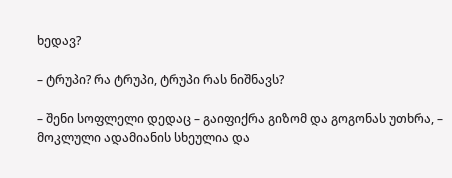ხედავ?

– ტრუპი? რა ტრუპი, ტრუპი რას ნიშნავს?

– შენი სოფლელი დედაც – გაიფიქრა გიზომ და გოგონას უთხრა, – მოკლული ადამიანის სხეულია და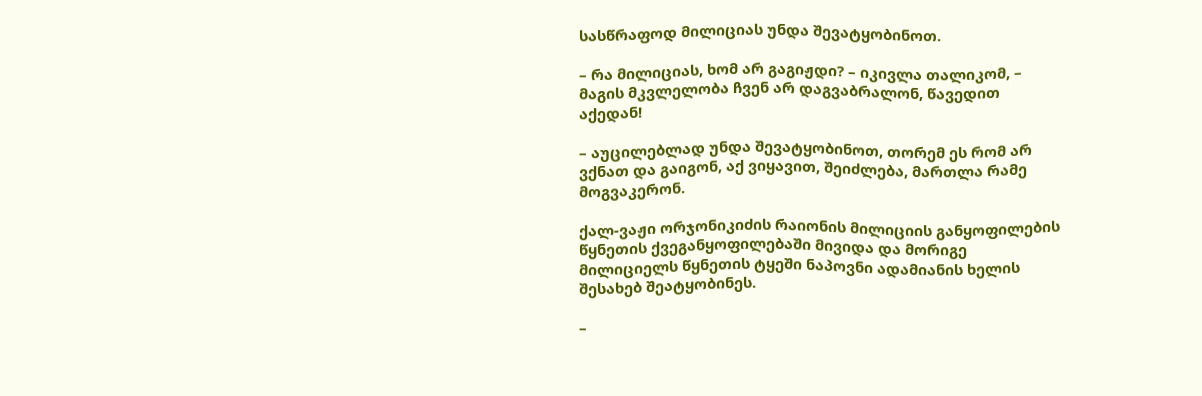სასწრაფოდ მილიციას უნდა შევატყობინოთ.

– რა მილიციას, ხომ არ გაგიჟდი? – იკივლა თალიკომ, – მაგის მკვლელობა ჩვენ არ დაგვაბრალონ, წავედით აქედან!

– აუცილებლად უნდა შევატყობინოთ, თორემ ეს რომ არ ვქნათ და გაიგონ, აქ ვიყავით, შეიძლება, მართლა რამე მოგვაკერონ.

ქალ-ვაჟი ორჯონიკიძის რაიონის მილიციის განყოფილების წყნეთის ქვეგანყოფილებაში მივიდა და მორიგე მილიციელს წყნეთის ტყეში ნაპოვნი ადამიანის ხელის შესახებ შეატყობინეს.

–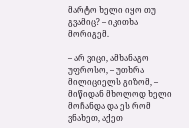მარტო ხელი იყო თუ გვამიც? – იკითხა მორიგემ.

– არ ვიცი, ამხანაგო უფროსო, – უთხრა მილიციელს გიზომ, – მიწიდან მხოლოდ ხელი მოჩანდა და ეს რომ ვნახეთ, აქეთ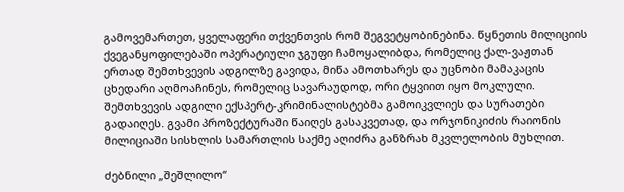გამოვემართეთ, ყველაფერი თქვენთვის რომ შეგვეტყობინებინა. წყნეთის მილიციის ქვეგანყოფილებაში ოპერატიული ჯგუფი ჩამოყალიბდა, რომელიც ქალ-ვაჟთან ერთად შემთხვევის ადგილზე გავიდა, მიწა ამოთხარეს და უცნობი მამაკაცის ცხედარი აღმოაჩინეს, რომელიც სავარაუდოდ, ორი ტყვიით იყო მოკლული. შემთხვევის ადგილი ექსპერტ-კრიმინალისტებმა გამოიკვლიეს და სურათები გადაიღეს. გვამი პროზექტურაში წაიღეს გასაკვეთად, და ორჯონიკიძის რაიონის მილიციაში სისხლის სამართლის საქმე აღიძრა განზრახ მკვლელობის მუხლით.

ძებნილი „შეშლილო“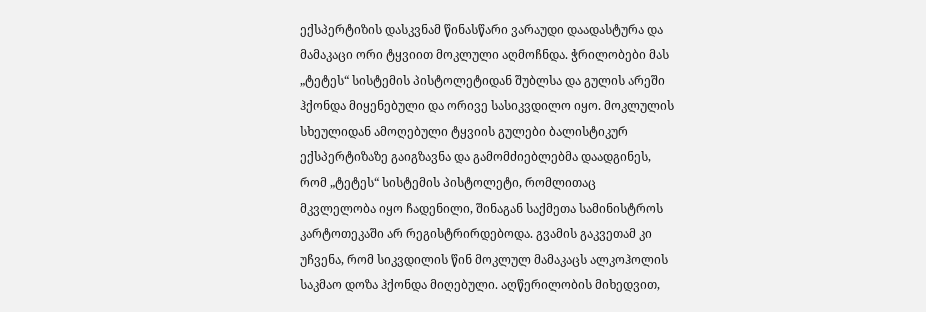ექსპერტიზის დასკვნამ წინასწარი ვარაუდი დაადასტურა და მამაკაცი ორი ტყვიით მოკლული აღმოჩნდა. ჭრილობები მას „ტეტეს“ სისტემის პისტოლეტიდან შუბლსა და გულის არეში ჰქონდა მიყენებული და ორივე სასიკვდილო იყო. მოკლულის სხეულიდან ამოღებული ტყვიის გულები ბალისტიკურ ექსპერტიზაზე გაიგზავნა და გამომძიებლებმა დაადგინეს, რომ „ტეტეს“ სისტემის პისტოლეტი, რომლითაც მკვლელობა იყო ჩადენილი, შინაგან საქმეთა სამინისტროს კარტოთეკაში არ რეგისტრირდებოდა. გვამის გაკვეთამ კი უჩვენა, რომ სიკვდილის წინ მოკლულ მამაკაცს ალკოჰოლის საკმაო დოზა ჰქონდა მიღებული. აღწერილობის მიხედვით,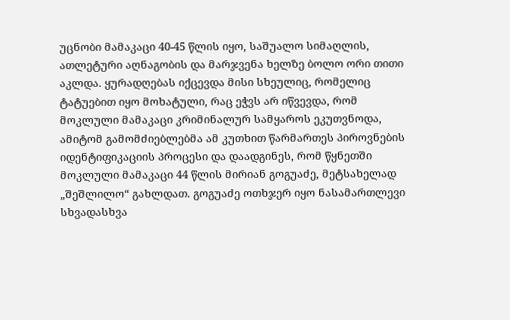უცნობი მამაკაცი 40-45 წლის იყო, საშუალო სიმაღლის, ათლეტური აღნაგობის და მარჯვენა ხელზე ბოლო ორი თითი აკლდა. ყურადღებას იქცევდა მისი სხეულიც, რომელიც ტატუებით იყო მოხატული, რაც ეჭვს არ იწვევდა, რომ მოკლული მამაკაცი კრიმინალურ სამყაროს ეკუთვნოდა, ამიტომ გამომძიებლებმა ამ კუთხით წარმართეს პიროვნების იდენტიფიკაციის პროცესი და დაადგინეს, რომ წყნეთში მოკლული მამაკაცი 44 წლის მირიან გოგუაძე, მეტსახელად „შეშლილო“ გახლდათ. გოგუაძე ოთხჯერ იყო ნასამართლევი სხვადასხვა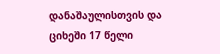დანაშაულისთვის და ციხეში 17 წელი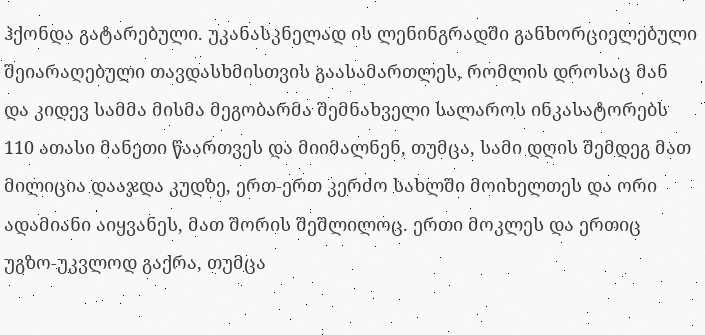ჰქონდა გატარებული. უკანასკნელად ის ლენინგრადში განხორციელებული შეიარაღებული თავდასხმისთვის გაასამართლეს, რომლის დროსაც მან და კიდევ სამმა მისმა მეგობარმა შემნახველი სალაროს ინკასატორებს 110 ათასი მანეთი წაართვეს და მიიმალნენ, თუმცა, სამი დღის შემდეგ მათ მილიცია დააჯდა კუდზე, ერთ-ერთ კერძო სახლში მოიხელთეს და ორი ადამიანი აიყვანეს, მათ შორის შეშლილოც. ერთი მოკლეს და ერთიც უგზო-უკვლოდ გაქრა, თუმცა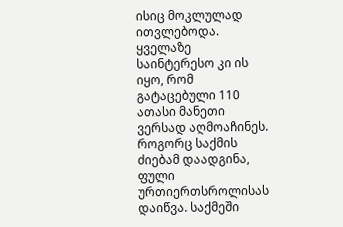ისიც მოკლულად ითვლებოდა. ყველაზე საინტერესო კი ის იყო, რომ გატაცებული 110 ათასი მანეთი ვერსად აღმოაჩინეს. როგორც საქმის ძიებამ დაადგინა, ფული ურთიერთსროლისას დაიწვა. საქმეში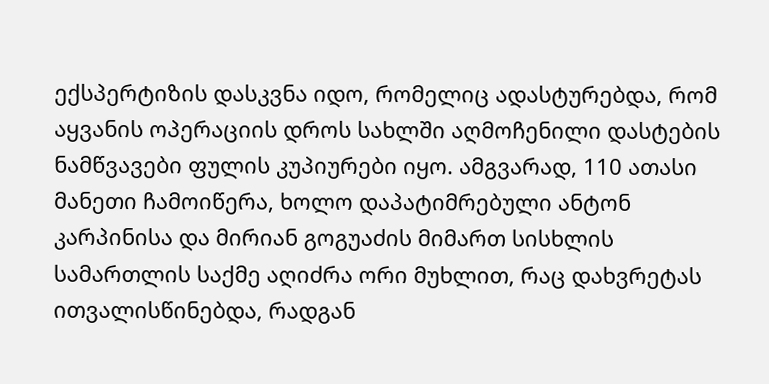ექსპერტიზის დასკვნა იდო, რომელიც ადასტურებდა, რომ აყვანის ოპერაციის დროს სახლში აღმოჩენილი დასტების ნამწვავები ფულის კუპიურები იყო. ამგვარად, 110 ათასი მანეთი ჩამოიწერა, ხოლო დაპატიმრებული ანტონ კარპინისა და მირიან გოგუაძის მიმართ სისხლის სამართლის საქმე აღიძრა ორი მუხლით, რაც დახვრეტას ითვალისწინებდა, რადგან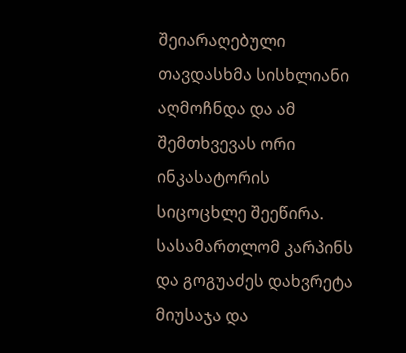შეიარაღებული თავდასხმა სისხლიანი აღმოჩნდა და ამ შემთხვევას ორი ინკასატორის სიცოცხლე შეეწირა. სასამართლომ კარპინს და გოგუაძეს დახვრეტა მიუსაჯა და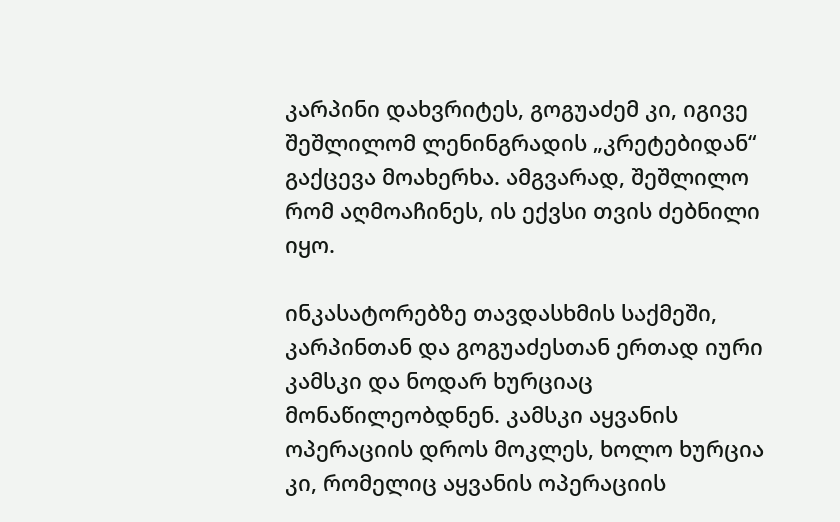კარპინი დახვრიტეს, გოგუაძემ კი, იგივე შეშლილომ ლენინგრადის „კრეტებიდან“ გაქცევა მოახერხა. ამგვარად, შეშლილო რომ აღმოაჩინეს, ის ექვსი თვის ძებნილი იყო.

ინკასატორებზე თავდასხმის საქმეში, კარპინთან და გოგუაძესთან ერთად იური კამსკი და ნოდარ ხურციაც მონაწილეობდნენ. კამსკი აყვანის ოპერაციის დროს მოკლეს, ხოლო ხურცია კი, რომელიც აყვანის ოპერაციის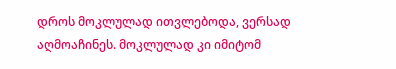დროს მოკლულად ითვლებოდა, ვერსად აღმოაჩინეს. მოკლულად კი იმიტომ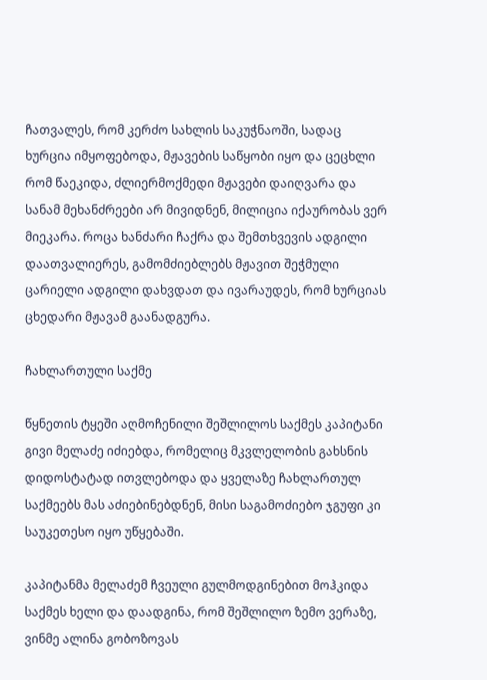ჩათვალეს, რომ კერძო სახლის საკუჭნაოში, სადაც ხურცია იმყოფებოდა, მჟავების საწყობი იყო და ცეცხლი რომ წაეკიდა, ძლიერმოქმედი მჟავები დაიღვარა და სანამ მეხანძრეები არ მივიდნენ, მილიცია იქაურობას ვერ მიეკარა. როცა ხანძარი ჩაქრა და შემთხვევის ადგილი დაათვალიერეს, გამომძიებლებს მჟავით შეჭმული ცარიელი ადგილი დახვდათ და ივარაუდეს, რომ ხურციას ცხედარი მჟავამ გაანადგურა.

ჩახლართული საქმე

წყნეთის ტყეში აღმოჩენილი შეშლილოს საქმეს კაპიტანი გივი მელაძე იძიებდა, რომელიც მკვლელობის გახსნის დიდოსტატად ითვლებოდა და ყველაზე ჩახლართულ საქმეებს მას აძიებინებდნენ, მისი საგამოძიებო ჯგუფი კი საუკეთესო იყო უწყებაში.

კაპიტანმა მელაძემ ჩვეული გულმოდგინებით მოჰკიდა საქმეს ხელი და დაადგინა, რომ შეშლილო ზემო ვერაზე, ვინმე ალინა გობოზოვას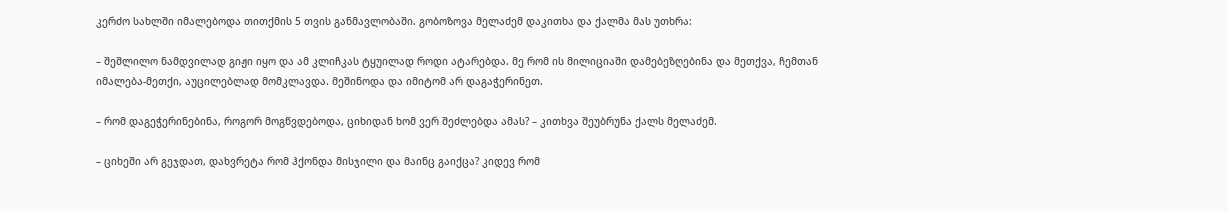კერძო სახლში იმალებოდა თითქმის 5 თვის განმავლობაში. გობოზოვა მელაძემ დაკითხა და ქალმა მას უთხრა:

– შეშლილო ნამდვილად გიჟი იყო და ამ კლიჩკას ტყუილად როდი ატარებდა. მე რომ ის მილიციაში დამებეზღებინა და მეთქვა, ჩემთან იმალება-მეთქი, აუცილებლად მომკლავდა. მეშინოდა და იმიტომ არ დაგაჭერინეთ.

– რომ დაგეჭერინებინა, როგორ მოგწვდებოდა, ციხიდან ხომ ვერ შეძლებდა ამას? – კითხვა შეუბრუნა ქალს მელაძემ.

– ციხეში არ გეჯდათ, დახვრეტა რომ ჰქონდა მისჯილი და მაინც გაიქცა? კიდევ რომ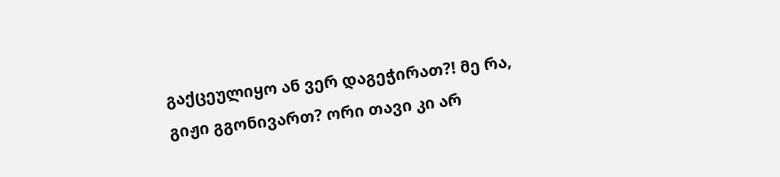გაქცეულიყო ან ვერ დაგეჭირათ?! მე რა, გიჟი გგონივართ? ორი თავი კი არ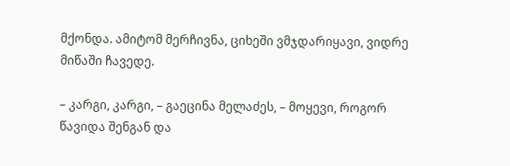მქონდა. ამიტომ მერჩივნა, ციხეში ვმჯდარიყავი, ვიდრე მიწაში ჩავედე.

– კარგი, კარგი, – გაეცინა მელაძეს, – მოყევი, როგორ წავიდა შენგან და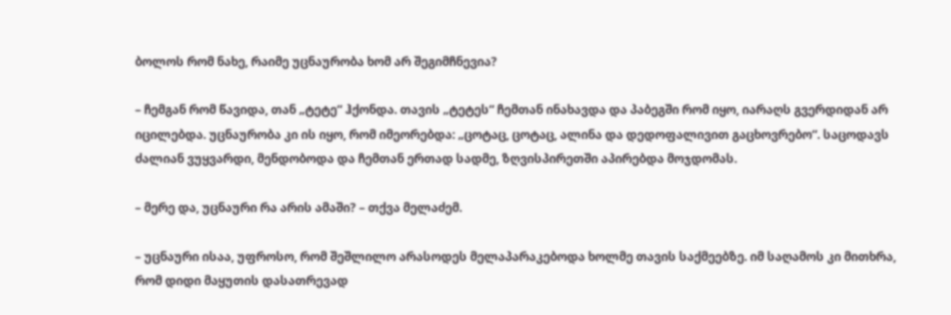ბოლოს რომ ნახე, რაიმე უცნაურობა ხომ არ შეგიმჩნევია?

– ჩემგან რომ წავიდა, თან „ტეტე“ ჰქონდა. თავის „ტეტეს“ ჩემთან ინახავდა და პაბეგში რომ იყო, იარაღს გვერდიდან არ იცილებდა. უცნაურობა კი ის იყო, რომ იმეორებდა: „ცოტაც, ცოტაც, ალინა და დედოფალივით გაცხოვრებო“. საცოდავს ძალიან ვუყვარდი, მენდობოდა და ჩემთან ერთად სადმე, ზღვისპირეთში აპირებდა მოჯდომას.

– მერე და, უცნაური რა არის ამაში? – თქვა მელაძემ.

– უცნაური ისაა, უფროსო, რომ შეშლილო არასოდეს მელაპარაკებოდა ხოლმე თავის საქმეებზე. იმ საღამოს კი მითხრა, რომ დიდი მაყუთის დასათრევად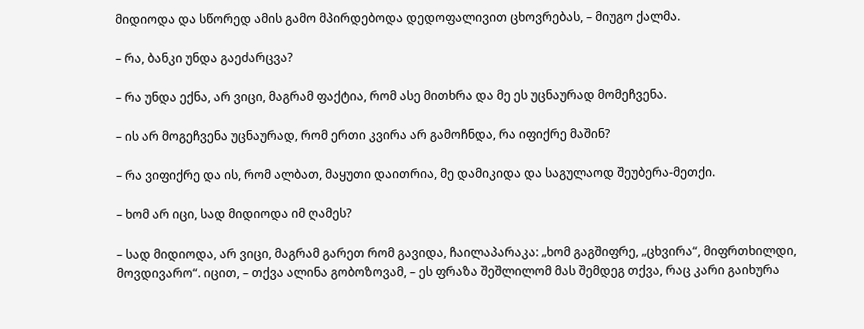მიდიოდა და სწორედ ამის გამო მპირდებოდა დედოფალივით ცხოვრებას, – მიუგო ქალმა.

– რა, ბანკი უნდა გაეძარცვა?

– რა უნდა ექნა, არ ვიცი, მაგრამ ფაქტია, რომ ასე მითხრა და მე ეს უცნაურად მომეჩვენა.

– ის არ მოგეჩვენა უცნაურად, რომ ერთი კვირა არ გამოჩნდა, რა იფიქრე მაშინ?

– რა ვიფიქრე და ის, რომ ალბათ, მაყუთი დაითრია, მე დამიკიდა და საგულაოდ შეუბერა-მეთქი.

– ხომ არ იცი, სად მიდიოდა იმ ღამეს?

– სად მიდიოდა, არ ვიცი, მაგრამ გარეთ რომ გავიდა, ჩაილაპარაკა: „ხომ გაგშიფრე, „ცხვირა“, მიფრთხილდი, მოვდივარო“. იცით, – თქვა ალინა გობოზოვამ, – ეს ფრაზა შეშლილომ მას შემდეგ თქვა, რაც კარი გაიხურა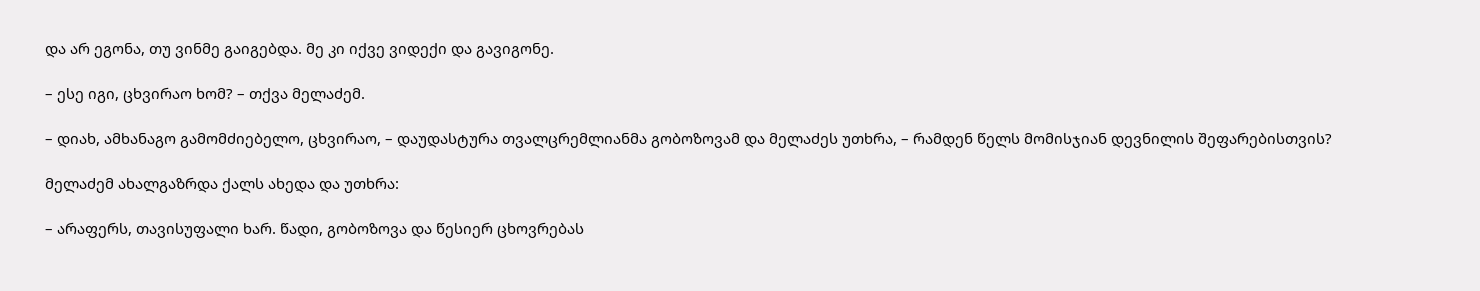და არ ეგონა, თუ ვინმე გაიგებდა. მე კი იქვე ვიდექი და გავიგონე.

– ესე იგი, ცხვირაო ხომ? – თქვა მელაძემ.

– დიახ, ამხანაგო გამომძიებელო, ცხვირაო, – დაუდასტურა თვალცრემლიანმა გობოზოვამ და მელაძეს უთხრა, – რამდენ წელს მომისჯიან დევნილის შეფარებისთვის?

მელაძემ ახალგაზრდა ქალს ახედა და უთხრა:

– არაფერს, თავისუფალი ხარ. წადი, გობოზოვა და წესიერ ცხოვრებას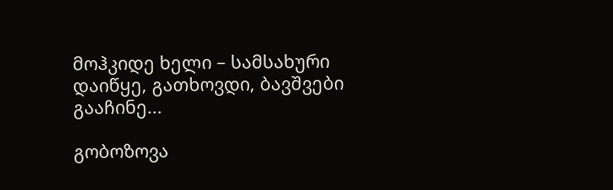მოჰკიდე ხელი – სამსახური დაიწყე, გათხოვდი, ბავშვები გააჩინე...

გობოზოვა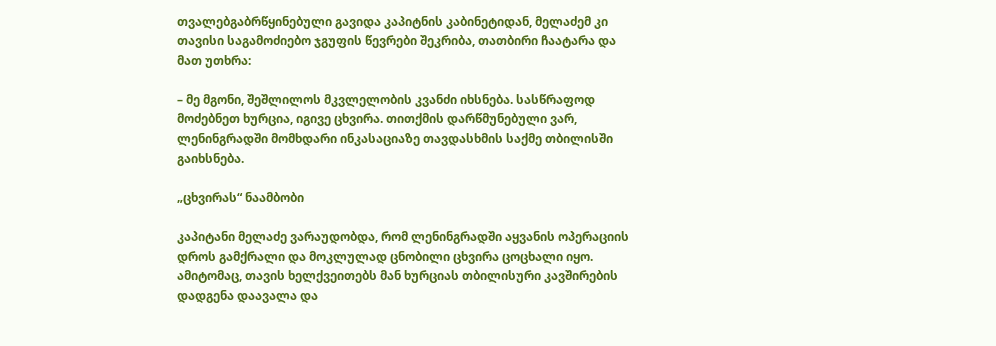თვალებგაბრწყინებული გავიდა კაპიტნის კაბინეტიდან, მელაძემ კი თავისი საგამოძიებო ჯგუფის წევრები შეკრიბა, თათბირი ჩაატარა და მათ უთხრა:

– მე მგონი, შეშლილოს მკვლელობის კვანძი იხსნება. სასწრაფოდ მოძებნეთ ხურცია, იგივე ცხვირა. თითქმის დარწმუნებული ვარ, ლენინგრადში მომხდარი ინკასაციაზე თავდასხმის საქმე თბილისში გაიხსნება.

„ცხვირას“ ნაამბობი

კაპიტანი მელაძე ვარაუდობდა, რომ ლენინგრადში აყვანის ოპერაციის დროს გამქრალი და მოკლულად ცნობილი ცხვირა ცოცხალი იყო. ამიტომაც, თავის ხელქვეითებს მან ხურციას თბილისური კავშირების დადგენა დაავალა და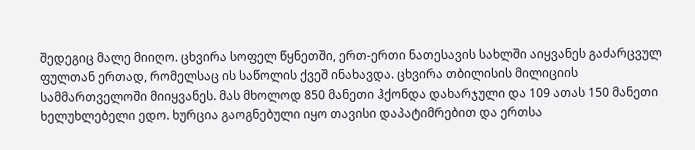შედეგიც მალე მიიღო. ცხვირა სოფელ წყნეთში, ერთ-ერთი ნათესავის სახლში აიყვანეს გაძარცვულ ფულთან ერთად, რომელსაც ის საწოლის ქვეშ ინახავდა. ცხვირა თბილისის მილიციის სამმართველოში მიიყვანეს. მას მხოლოდ 850 მანეთი ჰქონდა დახარჯული და 109 ათას 150 მანეთი ხელუხლებელი ედო. ხურცია გაოგნებული იყო თავისი დაპატიმრებით და ერთსა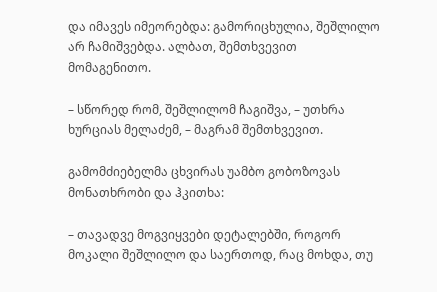და იმავეს იმეორებდა: გამორიცხულია, შეშლილო არ ჩამიშვებდა. ალბათ, შემთხვევით მომაგენითო.

– სწორედ რომ, შეშლილომ ჩაგიშვა, – უთხრა ხურციას მელაძემ, – მაგრამ შემთხვევით.

გამომძიებელმა ცხვირას უამბო გობოზოვას მონათხრობი და ჰკითხა:

– თავადვე მოგვიყვები დეტალებში, როგორ მოკალი შეშლილო და საერთოდ, რაც მოხდა, თუ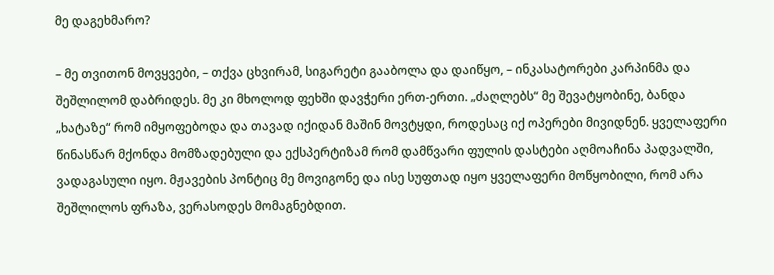მე დაგეხმარო?

– მე თვითონ მოვყვები, – თქვა ცხვირამ, სიგარეტი გააბოლა და დაიწყო, – ინკასატორები კარპინმა და შეშლილომ დაბრიდეს. მე კი მხოლოდ ფეხში დავჭერი ერთ-ერთი. „ძაღლებს“ მე შევატყობინე, ბანდა „ხატაზე“ რომ იმყოფებოდა და თავად იქიდან მაშინ მოვტყდი, როდესაც იქ ოპერები მივიდნენ. ყველაფერი წინასწარ მქონდა მომზადებული და ექსპერტიზამ რომ დამწვარი ფულის დასტები აღმოაჩინა პადვალში, ვადაგასული იყო. მჟავების პონტიც მე მოვიგონე და ისე სუფთად იყო ყველაფერი მოწყობილი, რომ არა შეშლილოს ფრაზა, ვერასოდეს მომაგნებდით.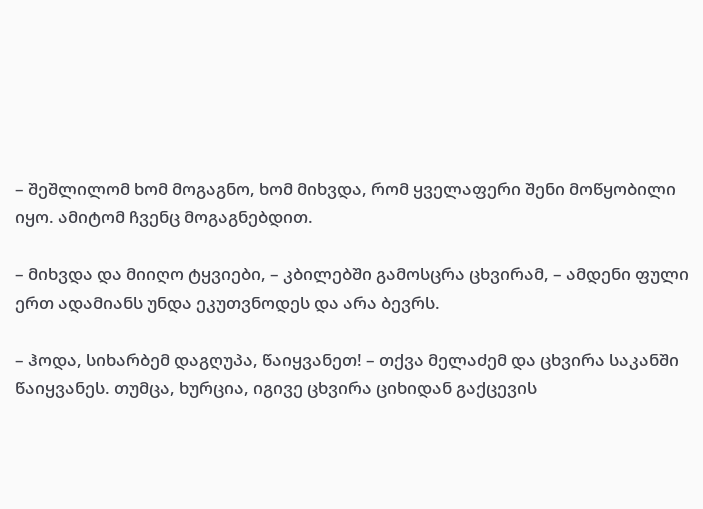– შეშლილომ ხომ მოგაგნო, ხომ მიხვდა, რომ ყველაფერი შენი მოწყობილი იყო. ამიტომ ჩვენც მოგაგნებდით.

– მიხვდა და მიიღო ტყვიები, – კბილებში გამოსცრა ცხვირამ, – ამდენი ფული ერთ ადამიანს უნდა ეკუთვნოდეს და არა ბევრს.

– ჰოდა, სიხარბემ დაგღუპა, წაიყვანეთ! – თქვა მელაძემ და ცხვირა საკანში წაიყვანეს. თუმცა, ხურცია, იგივე ცხვირა ციხიდან გაქცევის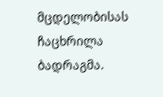მცდელობისას ჩაცხრილა ბადრაგმა.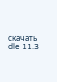скачать dle 11.3